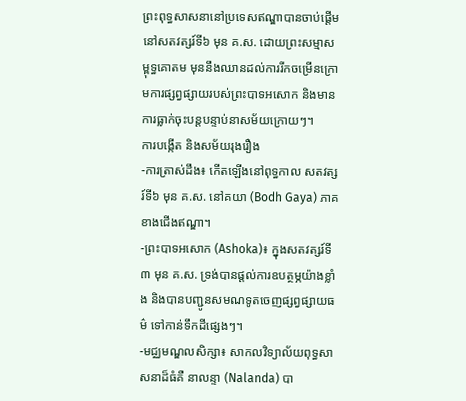ព្រះពុទ្ធសាសនានៅប្រទេសឥណ្ឌាបានចាប់ផ្តើមនៅសតវត្សរ៍ទី៦ មុន គ.ស. ដោយព្រះសម្មាសម្ពុទ្ធគោតម មុននឹងឈានដល់ការរីកចម្រើនក្រោមការផ្សព្វផ្សាយរបស់ព្រះបាទអសោក និងមានការធ្លាក់ចុះបន្តបន្ទាប់នាសម័យក្រោយៗ។
ការបង្កើត និងសម័យរុងរឿង
-ការត្រាស់ដឹង៖ កើតឡើងនៅពុទ្ធកាល សតវត្សរ៍ទី៦ មុន គ.ស. នៅគយា (Bodh Gaya) ភាគខាងជើងឥណ្ឌា។
-ព្រះបាទអសោក (Ashoka)៖ ក្នុងសតវត្សរ៍ទី៣ មុន គ.ស. ទ្រង់បានផ្ដល់ការឧបត្ថម្ភយ៉ាងខ្លាំង និងបានបញ្ជូនសមណទូតចេញផ្សព្វផ្សាយធម៌ ទៅកាន់ទឹកដីផ្សេងៗ។
-មជ្ឈមណ្ឌលសិក្សា៖ សាកលវិទ្យាល័យពុទ្ធសាសនាដ៏ធំគឺ នាលន្ទា (Nalanda) បា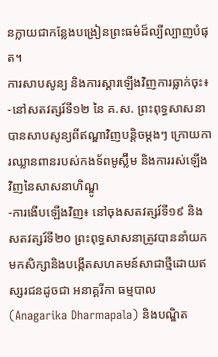នក្លាយជាកន្លែងបង្រៀនព្រះធម៌ដ៏ល្បីល្បាញបំផុត។
ការសាបសូន្យ និងការស្ដារឡើងវិញការធ្លាក់ចុះ៖
-នៅសតវត្សរ៍ទី១២ នៃ គ.ស. ព្រះពុទ្ធសាសនាបានសាបសូន្យពីឥណ្ឌាវិញបន្តិចម្ដងៗ ក្រោយការឈ្លានពានរបស់កងទ័ពមូស្ល៊ីម និងការរស់ឡើងវិញនៃសាសនាហិណ្ឌូ
-ការងើបឡើងវិញ៖ នៅចុងសតវត្សរ៍ទី១៩ និងសតវត្សរ៍ទី២០ ព្រះពុទ្ធសាសនាត្រូវបាននាំយកមកសិក្សានិងបង្កើតសហគមន៍សាជាថ្មីដោយឥស្សរជនដូចជា អនាគ្គរីកា ធម្មបាល (Anagarika Dharmapala) និងបណ្ឌិត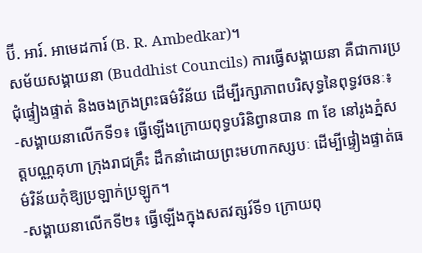ប៊ី. អារ៍. អាមេដការ៍ (B. R. Ambedkar)។
សម័យសង្គាយនា (Buddhist Councils) ការធ្វើសង្គាយនា គឺជាការប្រជុំផ្ទៀងផ្ទាត់ និងចងក្រងព្រះធម៌វិន័យ ដើម្បីរក្សាភាពបរិសុទ្ធនៃពុទ្ធវចនៈ៖
-សង្គាយនាលើកទី១៖ ធ្វើឡើងក្រោយពុទ្ធបរិនិព្វានបាន ៣ ខែ នៅរូងភ្នំសត្តបណ្ណគុហា ក្រុងរាជគ្រឹះ ដឹកនាំដោយព្រះមហាកស្សបៈ ដើម្បីផ្ទៀងផ្ទាត់ធម៌វិន័យកុំឱ្យប្រឡាក់ប្រឡូក។
-សង្គាយនាលើកទី២៖ ធ្វើឡើងក្នុងសតវត្សរ៍ទី១ ក្រោយពុ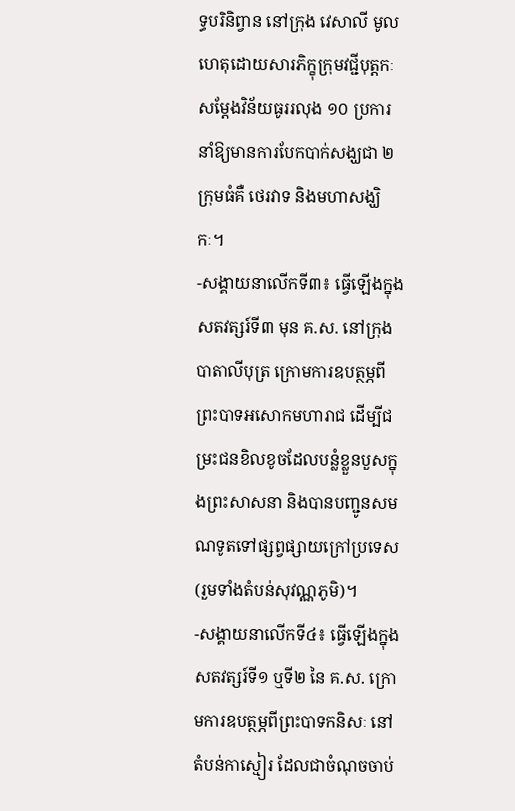ទ្ធបរិនិព្វាន នៅក្រុង វេសាលី មូលហេតុដោយសារភិក្ខុក្រុមវជ្ជីបុត្តកៈសម្ដែងវិន័យធូររលុង ១០ ប្រការ នាំឱ្យមានការបែកបាក់សង្ឃជា ២ ក្រុមធំគឺ ថេរវាទ និងមហាសង្ឃិកៈ។
-សង្គាយនាលើកទី៣៖ ធ្វើឡើងក្នុងសតវត្សរ៍ទី៣ មុន គ.ស. នៅក្រុងបាតាលីបុត្រ ក្រោមការឧបត្ថម្ភពីព្រះបាទអសោកមហារាជ ដើម្បីជម្រះជនខិលខូចដែលបន្លំខ្លួនបួសក្នុងព្រះសាសនា និងបានបញ្ជូនសមណទូតទៅផ្សព្វផ្សាយក្រៅប្រទេស (រួមទាំងតំបន់សុវណ្ណភូមិ)។
-សង្គាយនាលើកទី៤៖ ធ្វើឡើងក្នុងសតវត្សរ៍ទី១ ឬទី២ នៃ គ.ស. ក្រោមការឧបត្ថម្ភពីព្រះបាទកនិសៈ នៅតំបន់កាស្មៀរ ដែលជាចំណុចចាប់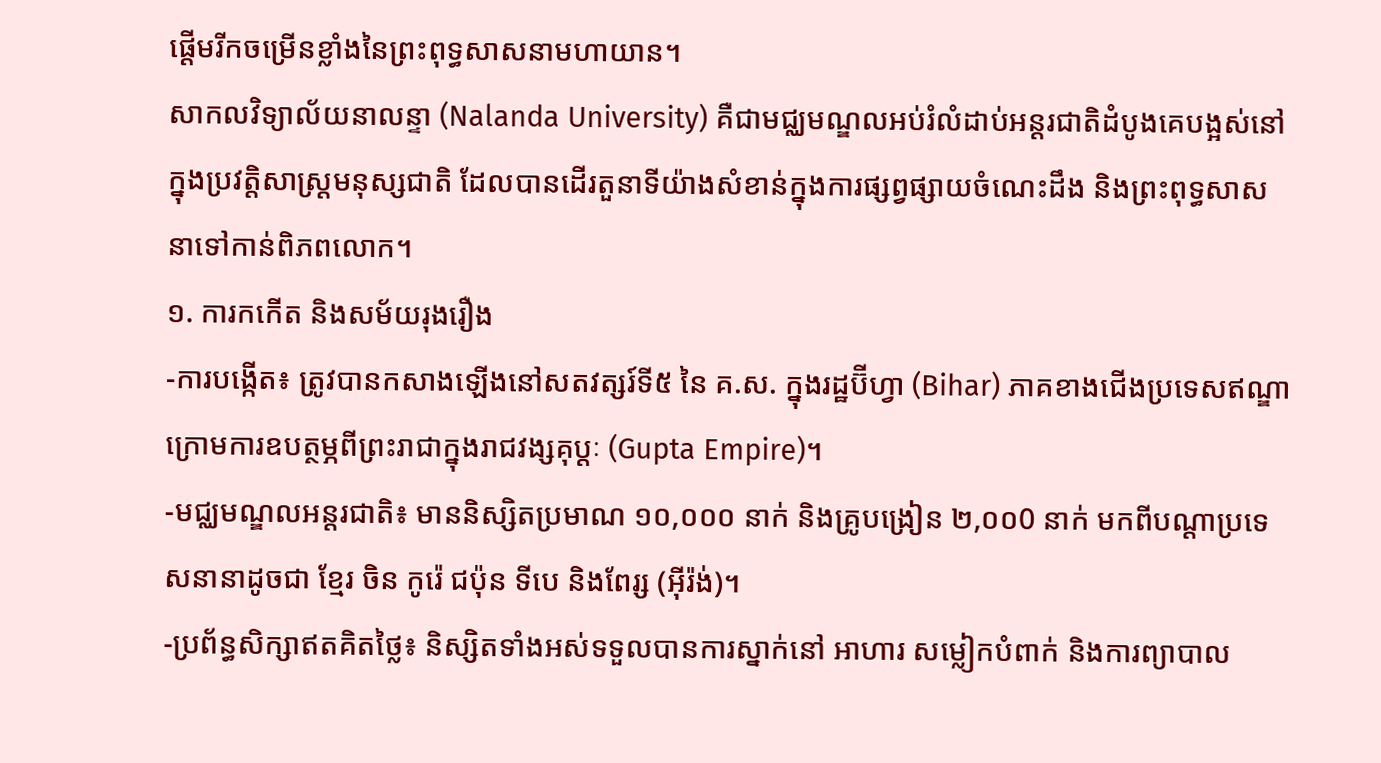ផ្ដើមរីកចម្រើនខ្លាំងនៃព្រះពុទ្ធសាសនាមហាយាន។
សាកលវិទ្យាល័យនាលន្ទា (Nalanda University) គឺជាមជ្ឈមណ្ឌលអប់រំលំដាប់អន្តរជាតិដំបូងគេបង្អស់នៅក្នុងប្រវត្តិសាស្ត្រមនុស្សជាតិ ដែលបានដើរតួនាទីយ៉ាងសំខាន់ក្នុងការផ្សព្វផ្សាយចំណេះដឹង និងព្រះពុទ្ធសាសនាទៅកាន់ពិភពលោក។
១. ការកកើត និងសម័យរុងរឿង
-ការបង្កើត៖ ត្រូវបានកសាងឡើងនៅសតវត្សរ៍ទី៥ នៃ គ.ស. ក្នុងរដ្ឋប៊ីហ្វា (Bihar) ភាគខាងជើងប្រទេសឥណ្ឌា ក្រោមការឧបត្ថម្ភពីព្រះរាជាក្នុងរាជវង្សគុប្តៈ (Gupta Empire)។
-មជ្ឈមណ្ឌលអន្តរជាតិ៖ មាននិស្សិតប្រមាណ ១០,០០០ នាក់ និងគ្រូបង្រៀន ២,០០0 នាក់ មកពីបណ្ដាប្រទេសនានាដូចជា ខ្មែរ ចិន កូរ៉េ ជប៉ុន ទីបេ និងពែរ្ស (អុីរ៉ង់)។
-ប្រព័ន្ធសិក្សាឥតគិតថ្លៃ៖ និស្សិតទាំងអស់ទទួលបានការស្នាក់នៅ អាហារ សម្លៀកបំពាក់ និងការព្យាបាល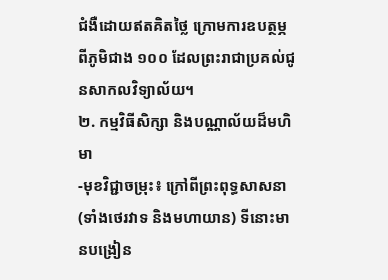ជំងឺដោយឥតគិតថ្លៃ ក្រោមការឧបត្ថម្ភពីភូមិជាង ១០០ ដែលព្រះរាជាប្រគល់ជូនសាកលវិទ្យាល័យ។
២. កម្មវិធីសិក្សា និងបណ្ណាល័យដ៏មហិមា
-មុខវិជ្ជាចម្រុះ៖ ក្រៅពីព្រះពុទ្ធសាសនា (ទាំងថេរវាទ និងមហាយាន) ទីនោះមានបង្រៀន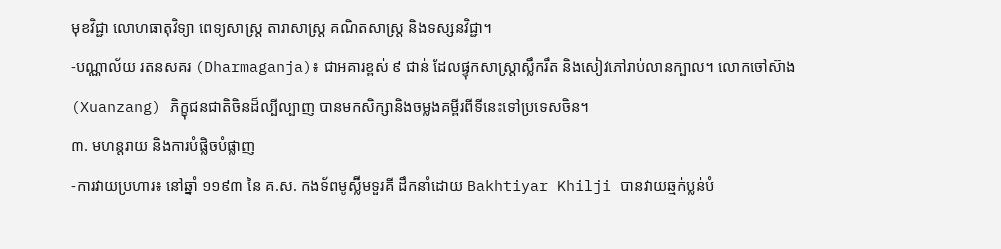មុខវិជ្ជា លោហធាតុវិទ្យា ពេទ្យសាស្ត្រ តារាសាស្ត្រ គណិតសាស្ត្រ និងទស្សនវិជ្ជា។
-បណ្ណាល័យ រតនសគរ (Dharmaganja)៖ ជាអគារខ្ពស់ ៩ ជាន់ ដែលផ្ទុកសាស្ត្រាស្លឹករឹត និងសៀវភៅរាប់លានក្បាល។ លោកចៅស៊ាង (Xuanzang) ភិក្ខុជនជាតិចិនដ៏ល្បីល្បាញ បានមកសិក្សានិងចម្លងគម្ពីរពីទីនេះទៅប្រទេសចិន។
៣. មហន្តរាយ និងការបំផ្លិចបំផ្លាញ
-ការវាយប្រហារ៖ នៅឆ្នាំ ១១៩៣ នៃ គ.ស. កងទ័ពមូស្ល៊ីមទួរគី ដឹកនាំដោយ Bakhtiyar Khilji បានវាយឆ្មក់ប្លន់បំ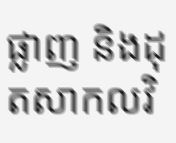ផ្លាញ និងដុតសាកលវិ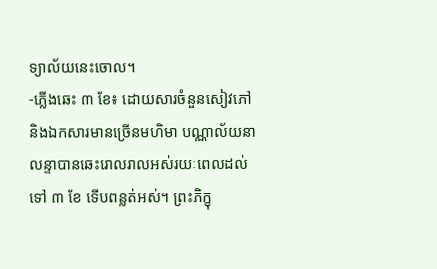ទ្យាល័យនេះចោល។
-ភ្លើងឆេះ ៣ ខែ៖ ដោយសារចំនួនសៀវភៅ និងឯកសារមានច្រើនមហិមា បណ្ណាល័យនាលន្ទាបានឆេះរោលរាលអស់រយៈពេលដល់ទៅ ៣ ខែ ទើបពន្លត់អស់។ ព្រះភិក្ខុ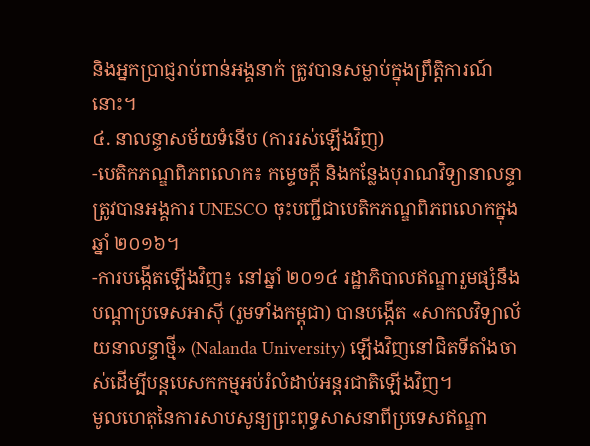និងអ្នកប្រាជ្ញរាប់ពាន់អង្គនាក់ ត្រូវបានសម្លាប់ក្នុងព្រឹត្តិការណ៍នោះ។
៤. នាលន្ទាសម័យទំនើប (ការរស់ឡើងវិញ)
-បេតិកភណ្ឌពិភពលោក៖ កម្ទេចក្ដី និងកន្លែងបុរាណវិទ្យានាលន្ទា ត្រូវបានអង្គការ UNESCO ចុះបញ្ជីជាបេតិកភណ្ឌពិភពលោកក្នុងឆ្នាំ ២០១៦។
-ការបង្កើតឡើងវិញ៖ នៅឆ្នាំ ២០១៤ រដ្ឋាភិបាលឥណ្ឌារួមផ្សំនឹងបណ្ដាប្រទេសអាស៊ី (រួមទាំងកម្ពុជា) បានបង្កើត «សាកលវិទ្យាល័យនាលន្ទាថ្មី» (Nalanda University) ឡើងវិញនៅជិតទីតាំងចាស់ដើម្បីបន្តបេសកកម្មអប់រំលំដាប់អន្តរជាតិឡើងវិញ។
មូលហេតុនៃការសាបសូន្យព្រះពុទ្ធសាសនាពីប្រទេសឥណ្ឌា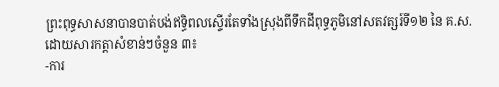ព្រះពុទ្ធសាសនាបានបាត់បង់ឥទ្ធិពលស្ទើរតែទាំងស្រុងពីទឹកដីពុទ្ធភូមិនៅសតវត្សរ៍ទី១២ នៃ គ.ស. ដោយសារកត្តាសំខាន់ៗចំនួន ៣៖
-ការ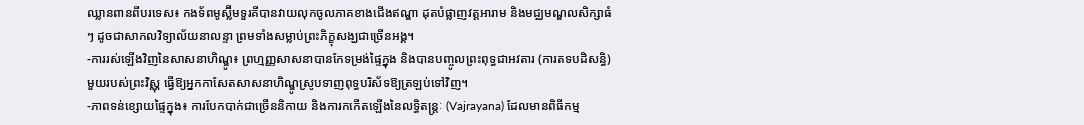ឈ្លានពានពីបរទេស៖ កងទ័ពមូស្ល៊ីមទួរគីបានវាយលុកចូលភាគខាងជើងឥណ្ឌា ដុតបំផ្លាញវត្តអារាម និងមជ្ឈមណ្ឌលសិក្សាធំៗ ដូចជាសាកលវិទ្យាល័យនាលន្ទា ព្រមទាំងសម្លាប់ព្រះភិក្ខុសង្ឃជាច្រើនអង្គ។
-ការរស់ឡើងវិញនៃសាសនាហិណ្ឌូ៖ ព្រហ្មញ្ញសាសនាបានកែទម្រង់ផ្ទៃក្នុង និងបានបញ្ចូលព្រះពុទ្ធជាអវតារ (ការតទបដិសន្ធិ) មួយរបស់ព្រះវិស្ណុ ធ្វើឱ្យអ្នកកាសែតសាសនាហិណ្ឌូស្រូបទាញពុទ្ធបរិស័ទឱ្យត្រឡប់ទៅវិញ។
-ភាពទន់ខ្សោយផ្ទៃក្នុង៖ ការបែកបាក់ជាច្រើននិកាយ និងការកកើតឡើងនៃលទ្ធិតន្ត្រៈ (Vajrayana) ដែលមានពិធីកម្ម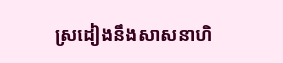ស្រដៀងនឹងសាសនាហិ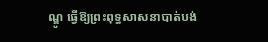ណ្ឌូ ធ្វើឱ្យព្រះពុទ្ធសាសនាបាត់បង់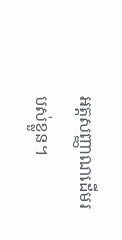អត្តសញ្ញាណដើមរបស់ខ្លួន។